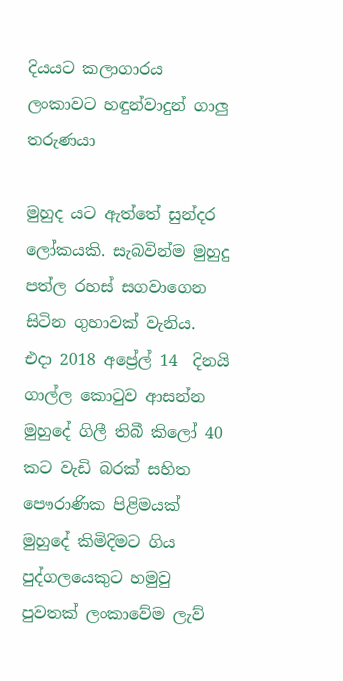දියයට කලාගාරය ලංකාවට හඳුන්වාදුන් ගාලු තරුණයා

මුහුද යට ඇත්තේ සුන්දර ලෝකයකි. සැබවින්ම මුහුදු පත්ල රහස්‌ සගවාගෙන සිටින ගුහාවක්‌ වැනිය. එදා 2018 අප්‍රේල් 14  දිනයි ගාල්ල කොටුව ආසන්න මුහුදේ ගිලී තිබී කිලෝ 40 කට වැඩි බරක් සහිත පෞරාණික පිළිමයක් මුහුදේ කිමිදිමට ගිය පුද්ගලයෙකුට හමුවු පුවතක් ලංකාවේම ලැව්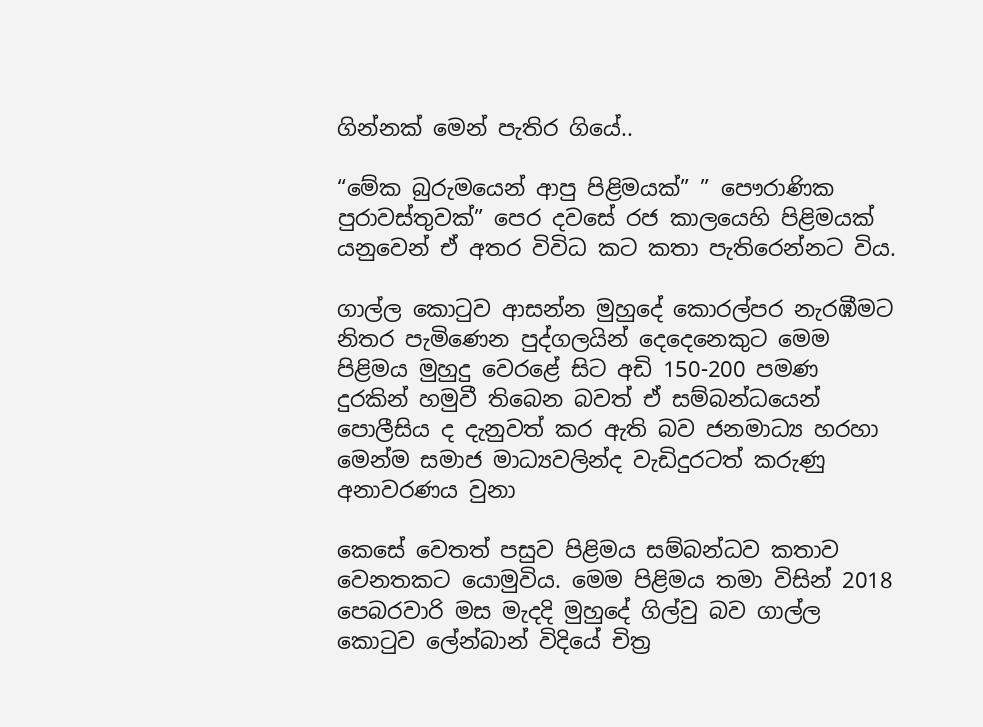ගින්නක් මෙන් පැතිර ගියේ..

“මේක බුරුමයෙන් ආපු පිළිමයක්” ” පෞරාණික පුරාවස්තුවක්” පෙර දවසේ රජ කාලයෙහි පිළිමයක් යනුවෙන් ඒ අතර විවිධ කට කතා පැතිරෙන්නට විය.

ගාල්ල කොටුව ආසන්න මුහුදේ කොරල්පර නැරඹීමට නිතර පැමිණෙන පුද්ගලයින් දෙදෙනෙකුට මෙම පිළිමය මුහුදු වෙරළේ සිට අඩි 150-200 පමණ දුරකින් හමුවී තිබෙන බවත් ඒ සම්බන්ධයෙන් පොලීසිය ද දැනුවත් කර ඇති බව ජනමාධ්‍ය හරහා මෙන්ම සමාජ මාධ්‍යවලින්ද වැඩිදුරටත් කරුණු අනාවරණය වුනා

කෙසේ වෙතත් පසුව පිළිමය සම්බන්ධව කතාව වෙනතකට යොමුවිය. මෙම පිළිමය තමා විසින් 2018 පෙබරවාරි මස මැදදි මුහුදේ ගිල්වු බව ගාල්ල කොටුව ලේන්බාන් විදියේ චිත්‍ර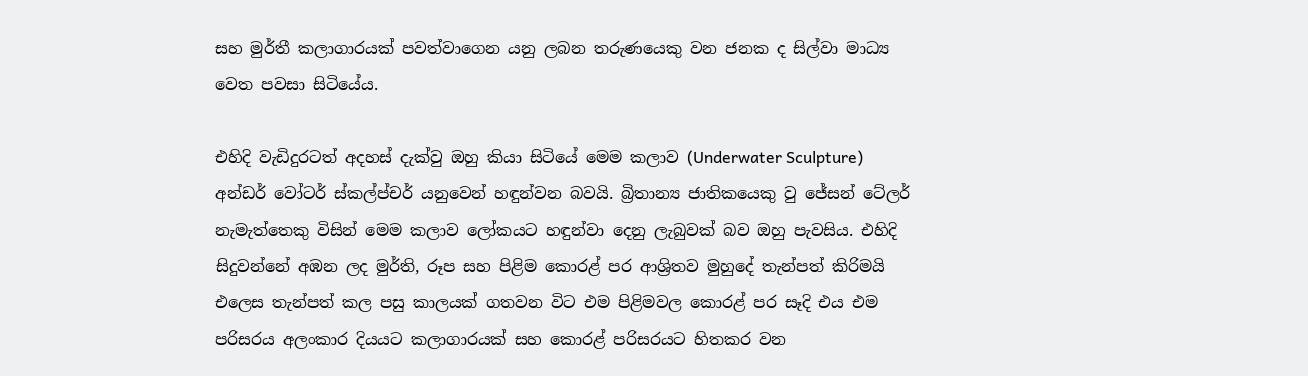සහ මුර්තී කලාගාරයක් පවත්වාගෙන යනු ලබන තරුණයෙකු වන ජනක ද සිල්වා මාධ්‍ය වෙත පවසා සිටියේය.

එහිදි වැඩිදුරටත් අදහස් දැක්වු ඔහු කියා සිටියේ මෙම කලාව (Underwater Sculpture)  අන්ඩර් වෝටර් ස්කල්ප්චර් යනුවෙන් හඳුන්වන බවයි. බ්‍රිතාන්‍ය ජාතිකයෙකු වු ජේසන් ටේලර් නැමැත්තෙකු විසින් මෙම කලාව ලෝකයට හඳුන්වා දෙනු ලැබුවක් බව ඔහු පැවසිය. එහිදි සිදුවන්නේ අඹන ලද මුර්ති, රූප සහ පිළිම කොරළ් පර ආශ්‍රිතව මුහුදේ තැන්පත් කිරිමයි එලෙස තැන්පත් කල පසු කාලයක් ගතවන විට එම පිළිමවල කොරළ් පර සෑදි එය එම පරිසරය අලංකාර දියයට කලාගාරයක් සහ කොරළ් පරිසරයට හිතකර වන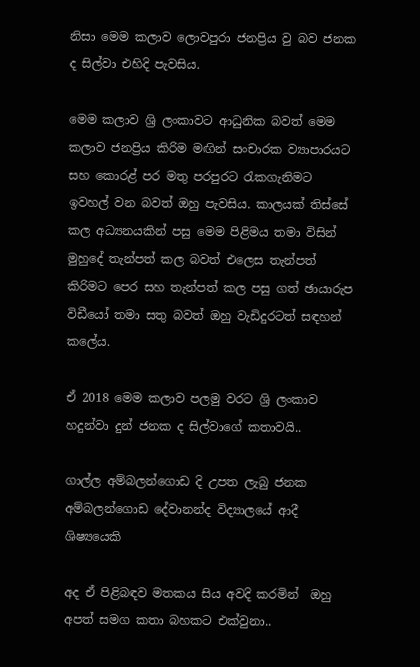නිසා මෙම කලාව ලොවපුරා ජනප්‍රිය වු බව ජනක ද සිල්වා එහිදි පැවසිය.

මෙම කලාව ශ්‍රි ලංකාවට ආධුනික බවත් මෙම කලාව ජනප්‍රිය කිරිම මඟින් සංචාරක ව්‍යාපාරයට සහ කොරළ් පර මතු පරපුරට රැකගැනිමට ඉවහල් වන බවත් ඔහු පැවසිය. කාලයක් තිස්සේ  කල අධ්‍යනයකින් පසු මෙම පිළිමය තමා විසින් මුහුදේ තැන්පත් කල බවත් එලෙස තැන්පත් කිරිමට පෙර සහ තැන්පත් කල පසු ගත් ඡායාරුප විඩීයෝ තමා සතු බවත් ඔහු වැඩිදුරටත් සඳහන් කලේය.

ඒ 2018 මෙම කලාව පලමු වරට ශ්‍රි ලංකාව හදුන්වා දුන් ජනක ද සිල්වාගේ කතාවයි..

ගාල්ල අම්බලන්ගොඩ දි උපත ලැබු ජනක අම්බලන්ගොඩ දේවානන්ද විද්‍යාලයේ ආදී ශිෂ්‍යයෙකි

අද ඒ පිළිබඳව මතකය සිය අවදි කරමින්  ඔහු අපත් සමග කතා බහකට එක්වුනා..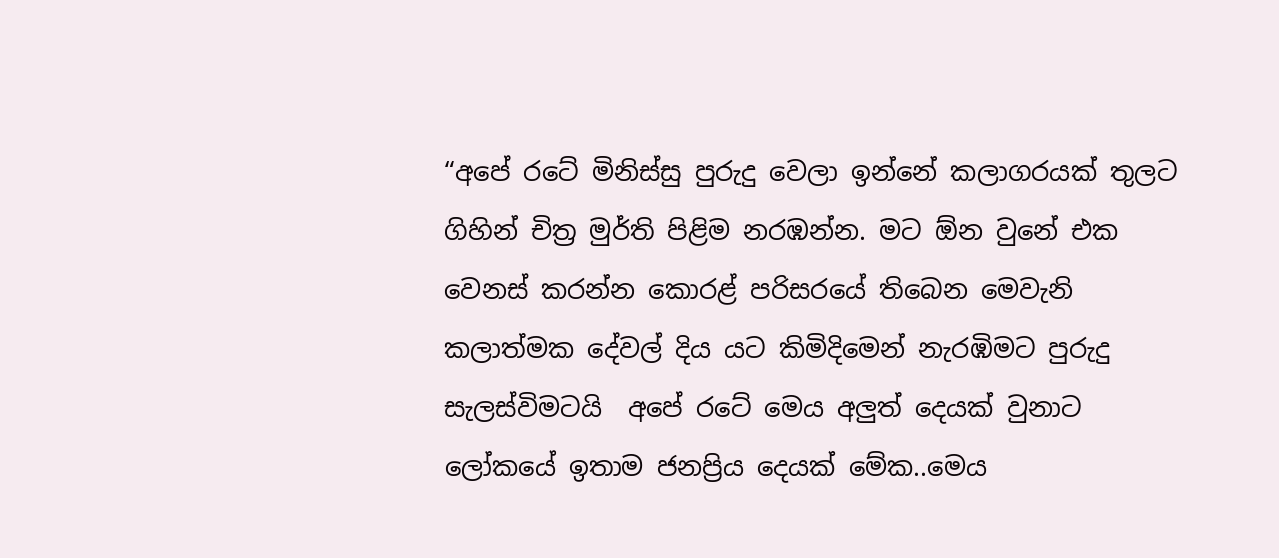“අපේ රටේ මිනිස්සු පුරුදු වෙලා ඉන්නේ කලාගරයක් තුලට ගිහින් චිත්‍ර මුර්ති පිළිම නරඹන්න. මට ඕන වුනේ එක වෙනස් කරන්න කොරළ් පරිසරයේ තිබෙන මෙවැනි කලාත්මක දේවල් දිය යට කිමිදිමෙන් නැරඹිමට පුරුදු සැලස්විමටයි  අපේ රටේ මෙය අලුත් දෙයක් වුනාට ලෝකයේ ඉතාම ජනප්‍රිය දෙයක් මේක..මෙය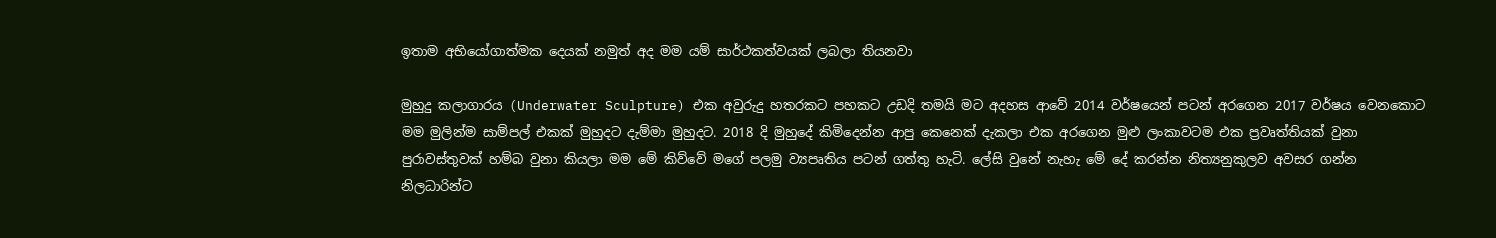ඉතාම අභියෝගාත්මක දෙයක් නමුත් අද මම යම් සාර්ථකත්වයක් ලබලා තියනවා

මුහුදු කලාගාරය (Underwater Sculpture) එක අවුරුදු හතරකට පහකට උඩදි තමයි මට අදහස ආවේ 2014 වර්ෂයෙන් පටන් අරගෙන 2017 වර්ෂය වෙනකොට මම මුලින්ම සාම්පල් එකක් මුහුදට දැම්මා මුහුදට. 2018 දි මුහුදේ කිමිදෙන්න ආපු කෙනෙක් දැකලා එක අරගෙන මුළු ලංකාවටම එක ප්‍රවෘත්තියක් වුනා පුරාවස්තුවක් හම්බ වුනා කියලා මම මේ කිව්වේ මගේ පලමු ව්‍යපෘතිය පටන් ගත්තු හැටි. ලේසි වුනේ නැහැ මේ දේ කරන්න නිත්‍යනුකුලව අවසර ගන්න නිලධාරින්ට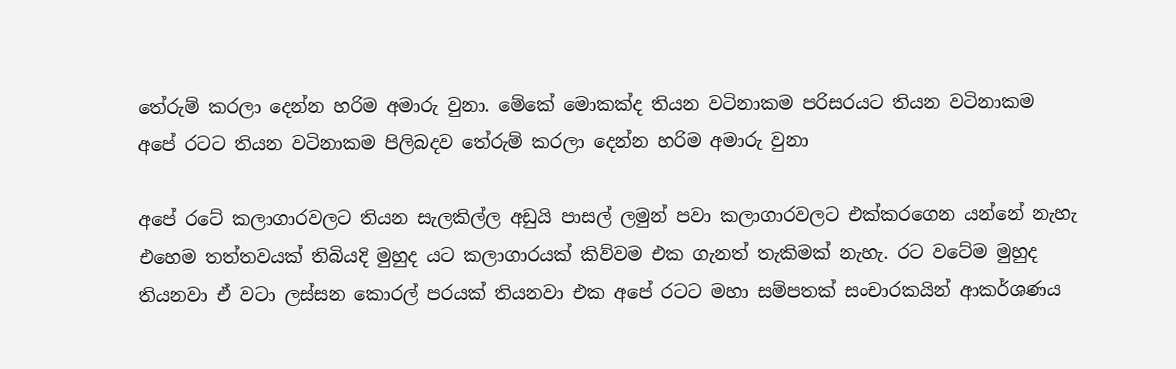තේරුම් කරලා දෙන්න හරිම අමාරු වුනා. මේකේ මොකක්ද තියන වටිනාකම පරිසරයට තියන වටිනාකම අපේ රටට තියන වටිනාකම පිලිබදව තේරුම් කරලා දෙන්න හරිම අමාරු වුනා

අපේ රටේ කලාගාරවලට තියන සැලකිල්ල අඩුයි පාසල් ලමුන් පවා කලාගාරවලට එක්කරගෙන යන්නේ නැහැ එහෙම තත්තවයක් තිබියදි මුහුද යට කලාගාරයක් කිව්වම එක ගැනත් තැකිමක් නැහැ. රට වටේම මුහුද තියනවා ඒ වටා ලස්සන කොරල් පරයක් තියනවා එක අපේ රටට මහා සම්පතක් සංචාරකයින් ආකර්ශණය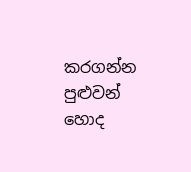කරගන්න පුළුවන් හොද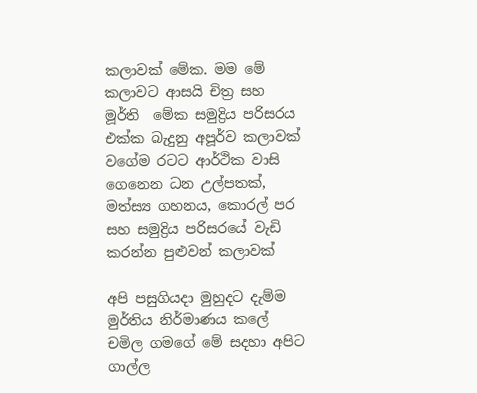කලාවක් මේක. මම මේ කලාවට ආසයි චිත්‍ර සහ මූර්ති  මේක සමුද්‍රිය පරිසරය එක්ක බැදුනු අපූර්ව කලාවක් වගේම රටට ආර්ථික වාසි ගෙනෙන ධන උල්පතක්, මත්ස්‍ය ගහනය, කොරල් පර සහ සමුද්‍රිය පරිසරයේ වැඩි කරන්න පුළුවන් කලාවක්

අපි පසුගියදා මුහුදට දැම්ම මුර්තිය නිර්මාණය කලේ චමිල ගමගේ මේ සදහා අපිට ගාල්ල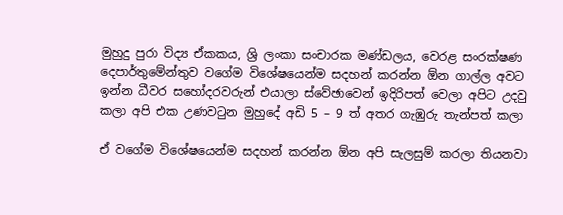මුහුදු පුරා විද්‍ය ඒකකය, ශ්‍රි ලංකා සංචාරක මණ්ඩලය, වෙරළ සං‍රක්ෂණ දෙපාර්තුමේන්තුව වගේම විශේෂයෙන්ම සදහන් කරන්න ඕන ගාල්ල අවට ඉන්න ධීවර සහෝදරවරුන් එයාලා ස්වේඡාවෙන් ඉදිරිපත් වෙලා අපිට උදවු කලා අපි එක උණවටුන මුහුදේ අඩි 5 – 9 ත් අතර ගැඹුරු තැන්පත් කලා

ඒ වගේම විශේෂයෙන්ම සදහන් කරන්න ඕන අපි සැලසුම් කරලා තියනවා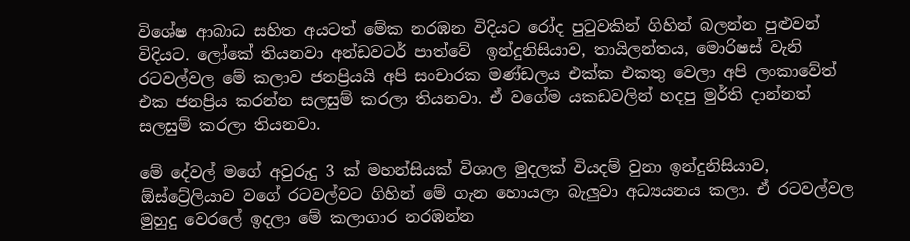විශේෂ ආබාධ සහිත අයටත් මේක නරඹන විදියට රෝද පුටුවකින් ගිහින් බලන්න පුළුවන් විදියට. ලෝකේ තියනවා අන්ඩවටර් පාත්වේ  ඉන්දුනිසියාව, තායිලන්තය, මොරිෂස් වැනි රටවල්වල මේ කලාව ජනප්‍රියයි අපි සංචාරක මණ්ඩලය එක්ක එකතු වෙලා අපි ලංකාවේත් එක ජනප්‍රිය කරන්න සලසුම් කරලා තියනවා. ඒ වගේම යකඩවලින් හදපු මුර්ති දාන්නත් සලසුම් කරලා තියනවා.

මේ දේවල් මගේ අවුරුදු 3 ක් මහන්සියක් විශාල මුදලක් වියදම් වුනා ඉන්දුනිසියාව, ඕස්ට්‍රේලියාව වගේ රටවල්වට ගිහින් මේ ගැන හොයලා බැලුවා අධ්‍ය‍යනය කලා. ඒ රටවල්වල මුහුදු වෙරලේ ඉදලා මේ කලාගාර නරඹන්න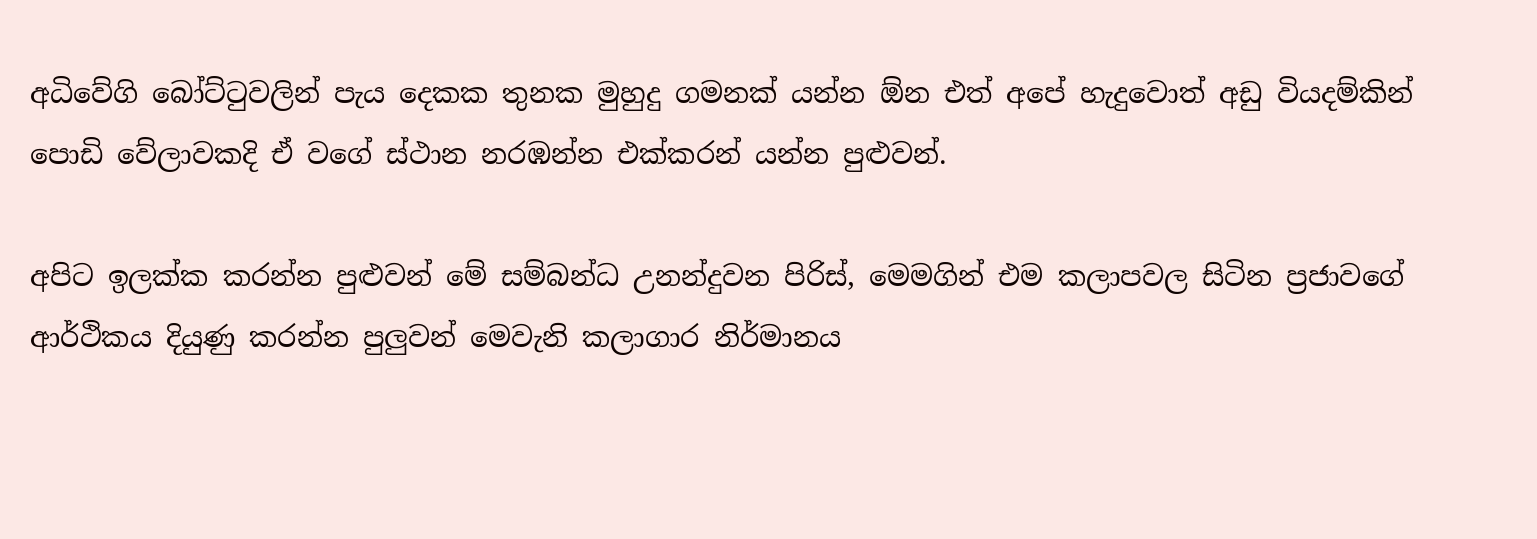අධිවේගි බෝට්ටුවලින් පැය දෙකක තුනක මුහුදු ගමනක් යන්න ඕන එත් අපේ හැදුවොත් අඩු වියදම්කින් පොඩි වේලාවකදි ඒ වගේ ස්ථාන නරඹන්න එක්කරන් යන්න පුළුවන්.

අපිට ඉලක්ක කරන්න පුළුවන් මේ සම්බන්ධ උනන්දුවන පිරිස්, මෙමගින් එම කලාපවල සිටින ප්‍රජාවගේ ආර්ථිකය දියුණු කරන්න පුලුවන් මෙවැනි කලාගාර නිර්මානය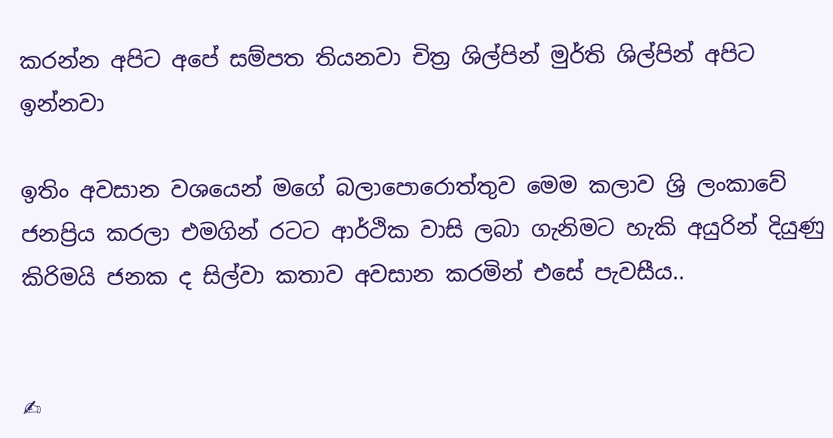කරන්න අපිට අපේ සම්පත තියනවා චිත්‍ර ශිල්පින් මුර්ති ශිල්පින් අපිට ඉන්නවා

ඉතිං අවසාන වශයෙන් මගේ බලාපොරොත්තුව මෙම කලාව ශ්‍රි ලංකාවේ ජනප්‍රිය කරලා එමගින් රටට ආර්ථික වාසි ලබා ගැනිමට හැකි අයුරින් දියුණු කිරිමයි ජනක ද සිල්වා කතාව අවසාන කරමින් එසේ පැවසීය..


✍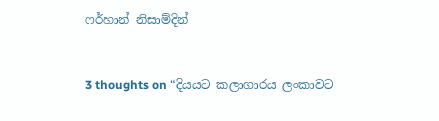ෆර්හාන් නිසාම්දින්


3 thoughts on “දියයට කලාගාරය ලංකාවට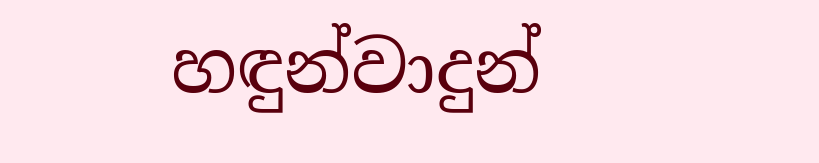හඳුන්වාදුන්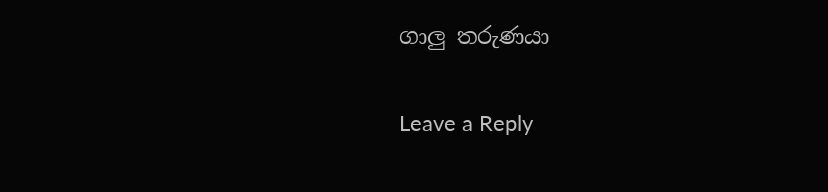ගාලු තරුණයා

Leave a Reply